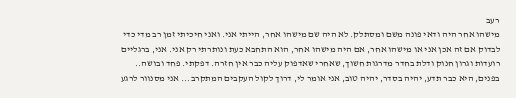רעב
מישהו אחר היה ודאי פונה משם ומסתלק. לא היה שם מישהו אחר, הייתי אני. ואני חיכיתי זמן רב מדי כדי לבדוק אם זה אכן אני או מישהו אחר, אם היה מישהו אחר, הוא התחבא כעת ונותרתי רק אני. אני, ברגליים רועדות וגרון חנוק ודלת בחדר מדרגות חשוך, שאחרי שאדפוק עליה כבר אין חזרה. דפקתי. פחד ובושה.. בפנים, היא כבר תדע, יהיה בסדר, יהיה טוב, אני אומר לי, דרוך לקול העקבים המתקרב... אני מסנוור לרגע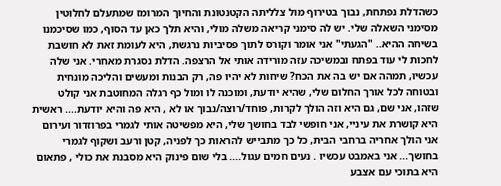כשהדלת נפתחת, נבוך בטירוף מול צלליתה הקטנטונת והחיוך המרומז שמתעלם לחלוטין מסימני השאלה שלי. יש לה סימני קריאה משלה מולי, והיא תלך כאן עד הסוף, כמו שסיכמנו בשיחה ההיא.. "הגעתי" אני אומר וקורס לתוך פסיביות נרגשת, היא לעומת זאת לא חושבת לחכות לי עוד בפתח ובמשיכה עזה מורידה אותי אל הרצפה. הדלת נסגרת מאחרי. אני שלה עכשיו, תמהה אם יש בה את הכח? שיחות לא יהיו פה, רק הבנות ומעשים והליכה מונחית ובטוחה לכל אורך החלום שלי, שהיא יודעת, ומוכנה לו ומול כף רגלה המחוטבת אני קולט שזהו, אני שם, גם היא וזה הולך לקרות, פוחד/רוצה/נבוך או לא , היא פה והיא יודעת.... ראשית היא קושרת את עיניי, אני חופשי לבד בחושך שלי, היא מפשיטה אותי לגמרי בפרוזדור ועירום אני הולך אחריה ברחבי הבית, כל כך מתבייש להראות כך לפניה, קטן ורעב ושקוף לגמרי בחושך... אני באמבט עכשיו . נעים חמים עגול.... בלי שום פינוק היא מסבנת את כולי , פתאום היא בתוכי עם אצבע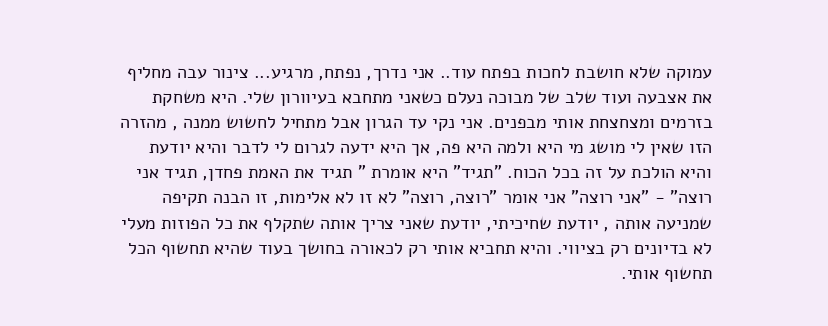עמוקה שלא חושבת לחכות בפתח עוד.. אני נדרך, נפתח, מרגיע... צינור עבה מחליף את אצבעה ועוד שלב של מבוכה נעלם כשאני מתחבא בעיוורון שלי. היא משחקת בזרמים ומצחצחת אותי מבפנים. אני נקי עד הגרון אבל מתחיל לחשוש ממנה , מהזרה הזו שאין לי מושג מי היא ולמה היא פה, אך היא ידעה לגרום לי לדבר והיא יודעת והיא הולכת על זה בכל הכוח. "תגיד" היא אומרת " תגיד את האמת פחדן, תגיד אני רוצה" - "אני רוצה" אני אומר "רוצה, רוצה" לא זו לא אלימות, זו הבנה תקיפה שמניעה אותה , יודעת שחיכיתי, יודעת שאני צריך אותה שתקלף את כל הפוזות מעלי לא בדיונים רק בציווי. והיא תחביא אותי רק לכאורה בחושך בעוד שהיא תחשוף הכל תחשוף אותי.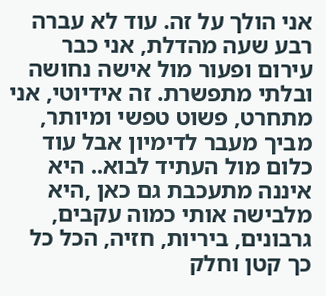אני הולך על זה. עוד לא עברה רבע שעה מהדלת, אני כבר עירום ופעור מול אישה נחושה ובלתי מתפשרת. זה אידיוטי, אני מתחרט, פשוט טפשי ומיותר, מביך מעבר לדימיון אבל עוד כלום מול העתיד לבוא.. היא איננה מתעכבת גם כאן ,היא מלבישה אותי כמוה עקבים, גרבונים, ביריות, חזיה, הכל כל כך קטן וחלק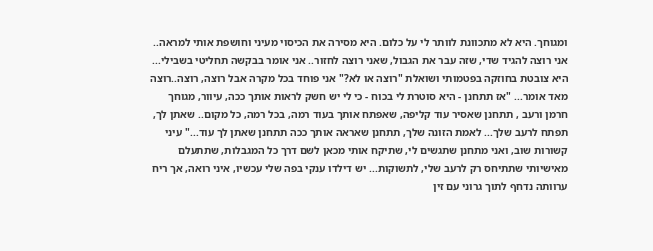ומגוחך. היא לא מתכוונת לוותר לי על כלום. היא מסירה את הכיסוי מעיני וחושפת אותי למראה.. אני רוצה להגיד שדי, שזה עבר את הגבול, שאני רוצה לחזור.. אני אומר בבקשה תחליטי בשבילי... היא צובטת בחוזקה בפטמותי ושואלת "רוצה או לא?" אני פוחד בכל מקרה אבל רוצה, רוצה..רוצה מאד אומר... "אז תתחנן - היא סוטרת לי בכוח - כי לי יש חשק לראות אותך ככה, עיוור, מגוחך חרמן ורעב , תתחנן שאסיר עוד קליפה, שאפתח אותך בעוד רמה, בכל רמה, כל מקום.. שאתן לך, תפתח לרעב שלך... לאמת הזונה שלך, תתחנן שאראה אותך ככה תתחנן שאתן לך עוד..." עיני קשורות שוב, ואני מתחנן שתגשים לי, שתיקח אותי מכאן לשם דרך כל המגבלות, שתתעלם מאישיותי שתתיחס רק לרעב שלי, לתשוקות... יש דילדו ענקי בפה שלי עכשיו, איני רואה, אך ריח ערוותה נדחף לתוך גרוני עם זין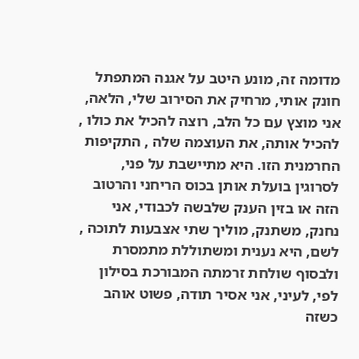מדומה זה, מונע היטב על אגנה המתפתל חונק אותי, מרחיק את הסירוב שלי, הלאה, אני מוצץ עם כל הלב, רוצה להכיל את כולו , להכיל אותה, את העוצמה שלה , התקיפות החרמנית הזו. היא מתיישבת על פני, לסרוגין בועלת אותן בכוס הריחני והרטוב הזה או בזין הענק שלבשה לכבודי, אני נחנק, משתנק, מוליך שתי אצבעות לתוכה , לשם, היא נענית ומשתוללת מתמסרת ולבסוף שולחת זרמתה המבורכת בסילון לפי, לעיני, אני אסיר תודה, פשוט אוהב כשזה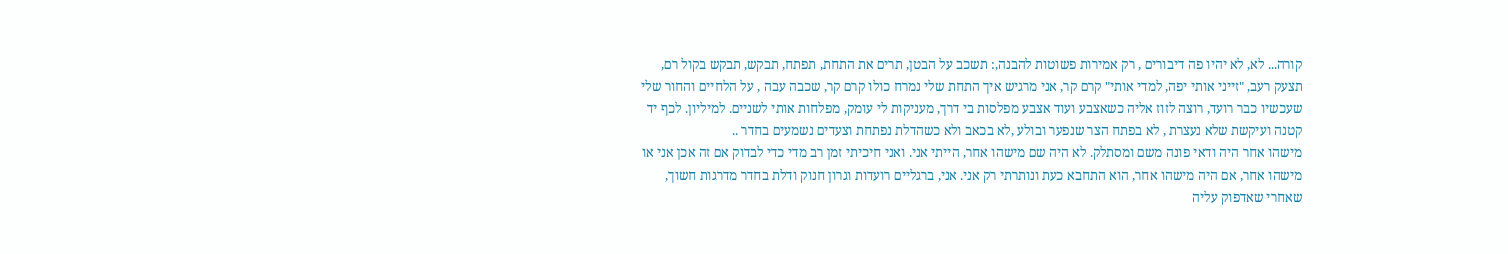קורה... לא, לא יהיו פה דיבורים , רק אמירות פשוטות להבנה,: תשכב על הבטן, תרים את התחת, תפתח, תבקש, תבקש בקול רם, תצעק רעב, "זייני אותי יפה, למדי אותי" קרם קר, אני מרגיש איך התחת שלי נמרח כולו קרם קר, שכבה עבה , על הלחיים והחור שלי שעכשיו כבר רועד, רוצה לזוז אליה כשאצבע ועוד אצבע מפלסות בי דרך, מעניקות לי עומק, מפלחות אותי לשניים. למיליון. לכף יד קטנה ועיקשת שלא נעצרת , לא בפתח הצר שנפער ובולע ,לא בכאב ולא כשהדלת נפתחת וצעדים נשמעים בחדר ..
מישהו אחר היה ודאי פונה משם ומסתלק. לא היה שם מישהו אחר, הייתי אני. ואני חיכיתי זמן רב מדי כדי לבדוק אם זה אכן אני או מישהו אחר, אם היה מישהו אחר, הוא התחבא כעת ונותרתי רק אני. אני, ברגליים רועדות וגרון חנוק ודלת בחדר מדרגות חשוך, שאחרי שאדפוק עליה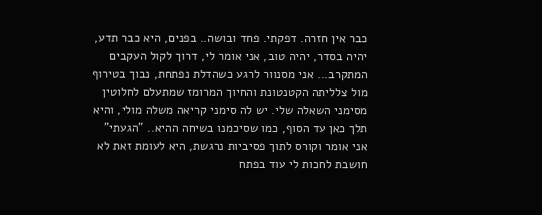כבר אין חזרה. דפקתי. פחד ובושה.. בפנים, היא כבר תדע, יהיה בסדר, יהיה טוב, אני אומר לי, דרוך לקול העקבים המתקרב... אני מסנוור לרגע כשהדלת נפתחת, נבוך בטירוף מול צלליתה הקטנטונת והחיוך המרומז שמתעלם לחלוטין מסימני השאלה שלי. יש לה סימני קריאה משלה מולי, והיא תלך כאן עד הסוף, כמו שסיכמנו בשיחה ההיא.. "הגעתי" אני אומר וקורס לתוך פסיביות נרגשת, היא לעומת זאת לא חושבת לחכות לי עוד בפתח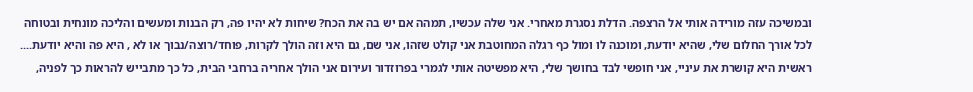ובמשיכה עזה מורידה אותי אל הרצפה. הדלת נסגרת מאחרי. אני שלה עכשיו, תמהה אם יש בה את הכח? שיחות לא יהיו פה, רק הבנות ומעשים והליכה מונחית ובטוחה לכל אורך החלום שלי, שהיא יודעת, ומוכנה לו ומול כף רגלה המחוטבת אני קולט שזהו, אני שם, גם היא וזה הולך לקרות, פוחד/רוצה/נבוך או לא , היא פה והיא יודעת.... ראשית היא קושרת את עיניי, אני חופשי לבד בחושך שלי, היא מפשיטה אותי לגמרי בפרוזדור ועירום אני הולך אחריה ברחבי הבית, כל כך מתבייש להראות כך לפניה,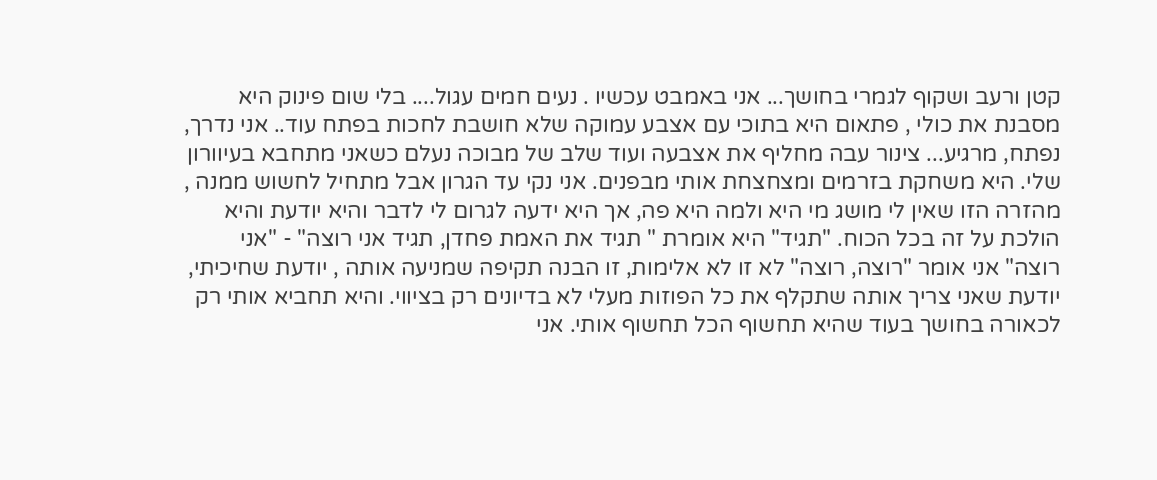קטן ורעב ושקוף לגמרי בחושך... אני באמבט עכשיו . נעים חמים עגול.... בלי שום פינוק היא מסבנת את כולי , פתאום היא בתוכי עם אצבע עמוקה שלא חושבת לחכות בפתח עוד.. אני נדרך, נפתח, מרגיע... צינור עבה מחליף את אצבעה ועוד שלב של מבוכה נעלם כשאני מתחבא בעיוורון שלי. היא משחקת בזרמים ומצחצחת אותי מבפנים. אני נקי עד הגרון אבל מתחיל לחשוש ממנה , מהזרה הזו שאין לי מושג מי היא ולמה היא פה, אך היא ידעה לגרום לי לדבר והיא יודעת והיא הולכת על זה בכל הכוח. "תגיד" היא אומרת " תגיד את האמת פחדן, תגיד אני רוצה" - "אני רוצה" אני אומר "רוצה, רוצה" לא זו לא אלימות, זו הבנה תקיפה שמניעה אותה , יודעת שחיכיתי, יודעת שאני צריך אותה שתקלף את כל הפוזות מעלי לא בדיונים רק בציווי. והיא תחביא אותי רק לכאורה בחושך בעוד שהיא תחשוף הכל תחשוף אותי. אני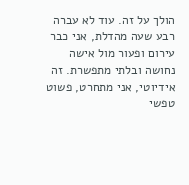הולך על זה. עוד לא עברה רבע שעה מהדלת, אני כבר עירום ופעור מול אישה נחושה ובלתי מתפשרת. זה אידיוטי, אני מתחרט, פשוט טפשי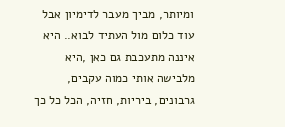ומיותר, מביך מעבר לדימיון אבל עוד כלום מול העתיד לבוא.. היא איננה מתעכבת גם כאן ,היא מלבישה אותי כמוה עקבים, גרבונים, ביריות, חזיה, הכל כל כך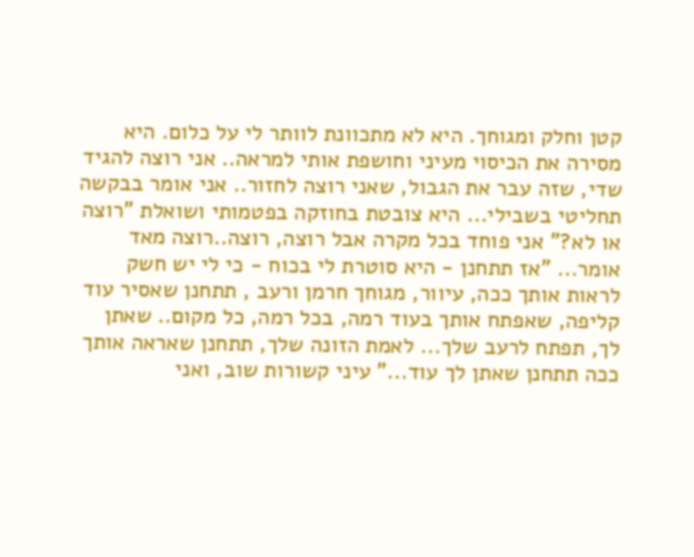קטן וחלק ומגוחך. היא לא מתכוונת לוותר לי על כלום. היא מסירה את הכיסוי מעיני וחושפת אותי למראה.. אני רוצה להגיד שדי, שזה עבר את הגבול, שאני רוצה לחזור.. אני אומר בבקשה תחליטי בשבילי... היא צובטת בחוזקה בפטמותי ושואלת "רוצה או לא?" אני פוחד בכל מקרה אבל רוצה, רוצה..רוצה מאד אומר... "אז תתחנן - היא סוטרת לי בכוח - כי לי יש חשק לראות אותך ככה, עיוור, מגוחך חרמן ורעב , תתחנן שאסיר עוד קליפה, שאפתח אותך בעוד רמה, בכל רמה, כל מקום.. שאתן לך, תפתח לרעב שלך... לאמת הזונה שלך, תתחנן שאראה אותך ככה תתחנן שאתן לך עוד..." עיני קשורות שוב, ואני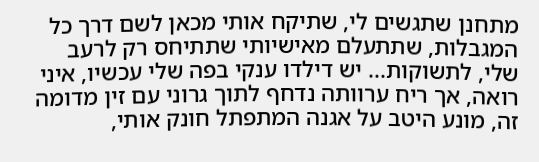מתחנן שתגשים לי, שתיקח אותי מכאן לשם דרך כל המגבלות, שתתעלם מאישיותי שתתיחס רק לרעב שלי, לתשוקות... יש דילדו ענקי בפה שלי עכשיו, איני רואה, אך ריח ערוותה נדחף לתוך גרוני עם זין מדומה זה, מונע היטב על אגנה המתפתל חונק אותי,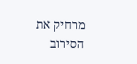מרחיק את הסירוב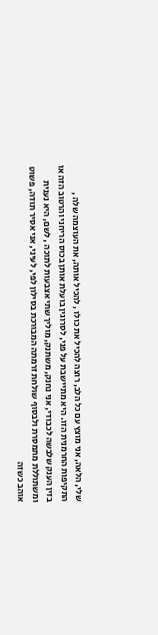שלי, הלאה, אני מוצץ עם כל הלב, רוצה להכיל את כולו , להכיל אותה, את העוצמה שלה , התקיפות החרמנית הזו. היא מתיישבת על פני, לסרוגין בועלת אותן בכוס הריחני והרטוב הזה או בזין הענק שלבשה לכבודי, אני נחנק, משתנק, מוליך שתי אצבעות לתוכה , לשם, היא נענית ומשתוללת מתמסרת ולבסוף שולחת זרמתה המבורכת בסילון לפי, לעיני, אני אסיר תודה, פשוט אוהב כשזה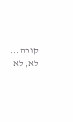קורה... לא, לא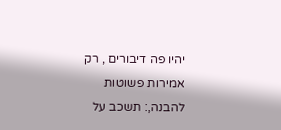יהיו פה דיבורים , רק אמירות פשוטות להבנה,: תשכב על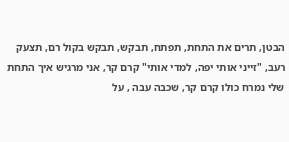הבטן, תרים את התחת, תפתח, תבקש, תבקש בקול רם, תצעק רעב, "זייני אותי יפה, למדי אותי" קרם קר, אני מרגיש איך התחת שלי נמרח כולו קרם קר, שכבה עבה , על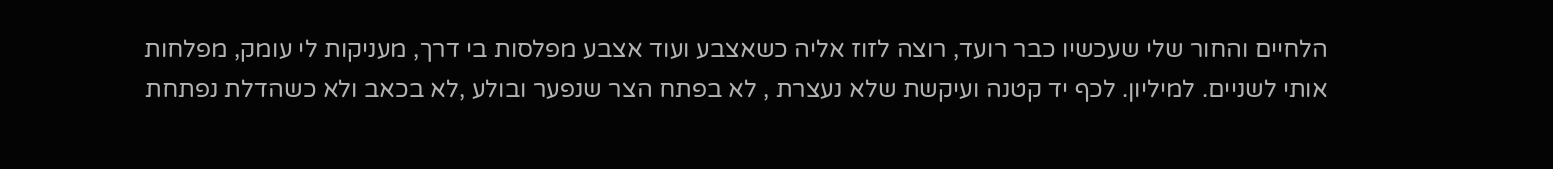הלחיים והחור שלי שעכשיו כבר רועד, רוצה לזוז אליה כשאצבע ועוד אצבע מפלסות בי דרך, מעניקות לי עומק, מפלחות אותי לשניים. למיליון. לכף יד קטנה ועיקשת שלא נעצרת , לא בפתח הצר שנפער ובולע ,לא בכאב ולא כשהדלת נפתחת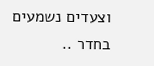וצעדים נשמעים בחדר ..